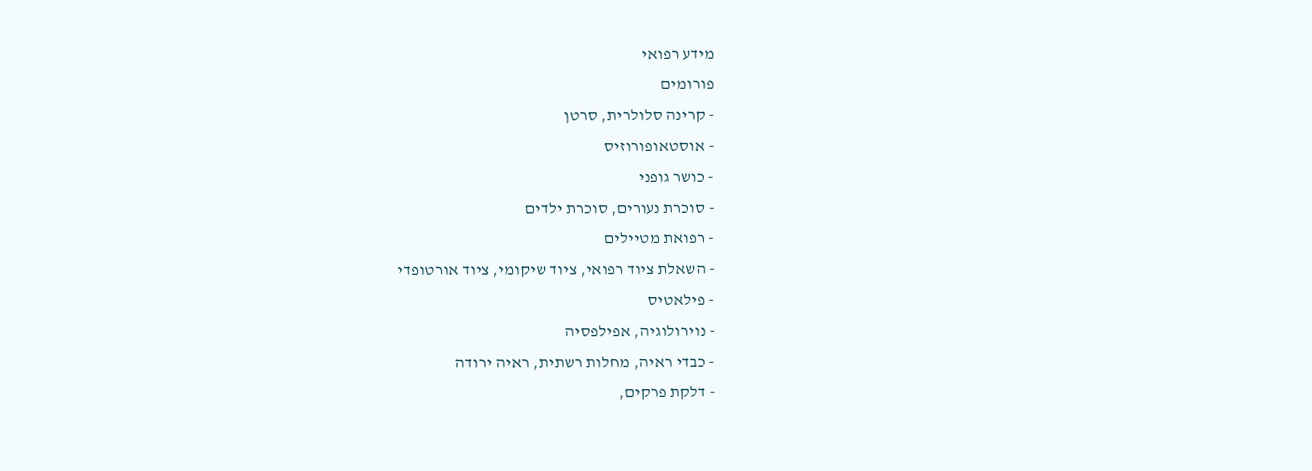מידע רפואי
פורומים
- קרינה סלולרית, סרטן
- אוסטאופורוזיס
- כושר גופני
- סוכרת נעורים, סוכרת ילדים
- רפואת מטיילים
- השאלת ציוד רפואי, ציוד שיקומי, ציוד אורטופדי
- פילאטיס
- נוירולוגיה, אפילפסיה
- כבדי ראיה, מחלות רשתית, ראיה ירודה
- דלקת פרקים,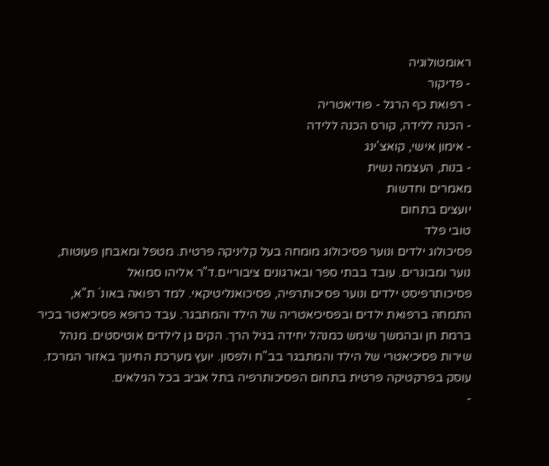ראומטולוגיה
- פדיקור
- רפואת כף הרגל - פודיאטריה
- הכנה ללידה, קורס הכנה ללידה
- אימון אישי, קואצ'ינג
- בנות, העצמה נשית
מאמרים וחדשות
יועצים בתחום
טובי פלד
פסיכולוג ילדים ונוער פסיכולוג מומחה בעל קליניקה פרטית. מטפל ומאבחן פעוטות, נוער ומבוגרים. עובד בבתי ספר ובארגונים ציבוריים.ד"ר אליהו סמואל
פסיכותרפיסט ילדים ונוער פסיכותרפיה, פסיכואנליטיקאי. למד רפואה באונ` ת"א, התמחה ברפואת ילדים ובפסיכיאטריה של הילד והמתבגר. עבד כרופא פסיכיאטר בכיר ברמת חן ובהמשך שימש כמנהל יחידה בגיל הרך. הקים גן לילדים אוטיסטים. מנהל שירות פסיכיאטרי של הילד והמתבגר בב"ח ולפסון. יועץ מערכת החינוך באזור המרכז. עוסק בפרקטיקה פרטית בתחום הפסיכותרפיה בתל אביב בכל הגילאים.
-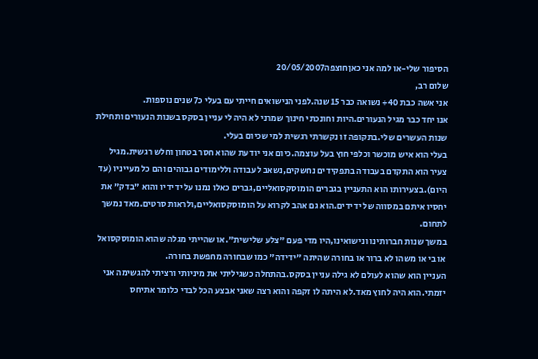הסיפור שלי-או למה אני כאןחוצפה20/05/2007
שלום רב,
אני אשה כבת 40+ נשואה כבר 15 שנה.לפני הנישואים חייתי עם בעלי כ7 שנים נוספות.
אנו יחד כבר מגיל הנעורים.היות וחונכתי חינוך שמרני לא היה לי עניין בסקס בשנות הנעורים ותחילת שנות העשרים שלי.בתקופה זו נקשרתי רגשית למי שכיום בעלי.
בעלי הוא איש מוכשר וכלפי חוץ בעל עוצמה.כיום אני יודעת שהוא חסר בטחון וחלש רגשית.מגיל צעיר הוא התקדם בעבודה בתפקידים נחשקים,נשאב לעבודה וללימודים גבוהים והם כל מעייניו (עד היום).בצעירותו הוא התעניין בגברים הומוסקסואליים,גברים כאלו נמנו על ידידיו והוא "בדק" את יחסיו איתם במסווה של ידידים.הוא גם אהב לקרוא על הומוסקסואליים,ולראות סרטים.מאד נמשך לתחום.
במשך שנות חברותינו ונישואינו,היו מדי פעם "צלע שלישית".או שהייתי מגלה שהוא הומוסקסואל או בי או משהו לא ברור או בחורה שהיתה "ידידה" כמו שבחורה מחפשת בחורה.
העניין הוא שהוא לעולם לא גילה עניין בסקס.בהתחלה כשגיליתי את מיניותי ורציתי להגשימה אני יזמתי.הוא היה לחוץ מאד.לא היתה לו זקפה והוא רצה שאני אבצע הכל לבדי כלומר אתיחס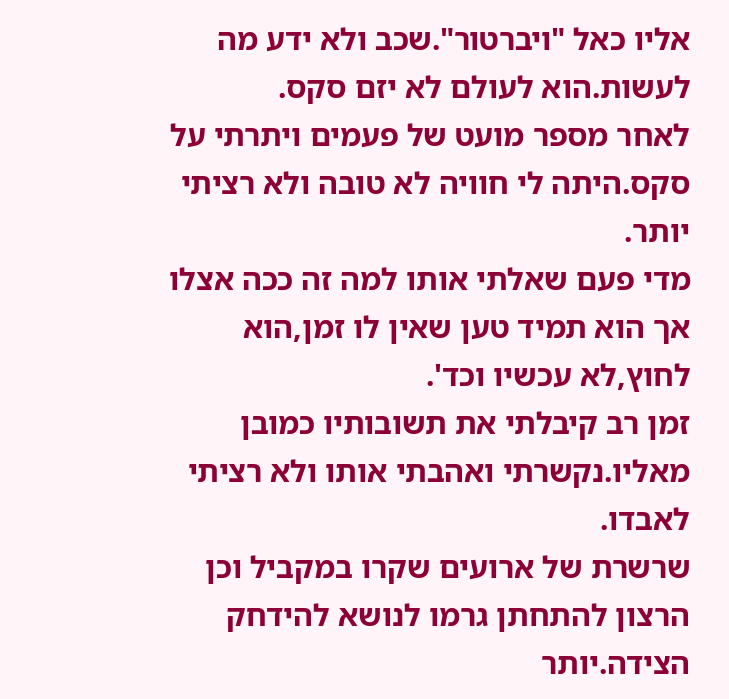אליו כאל "ויברטור".שכב ולא ידע מה לעשות.הוא לעולם לא יזם סקס.
לאחר מספר מועט של פעמים ויתרתי על סקס.היתה לי חוויה לא טובה ולא רציתי יותר.
מדי פעם שאלתי אותו למה זה ככה אצלו אך הוא תמיד טען שאין לו זמן,הוא לחוץ,לא עכשיו וכד'.
זמן רב קיבלתי את תשובותיו כמובן מאליו.נקשרתי ואהבתי אותו ולא רציתי לאבדו.
שרשרת של ארועים שקרו במקביל וכן הרצון להתחתן גרמו לנושא להידחק הצידה.יותר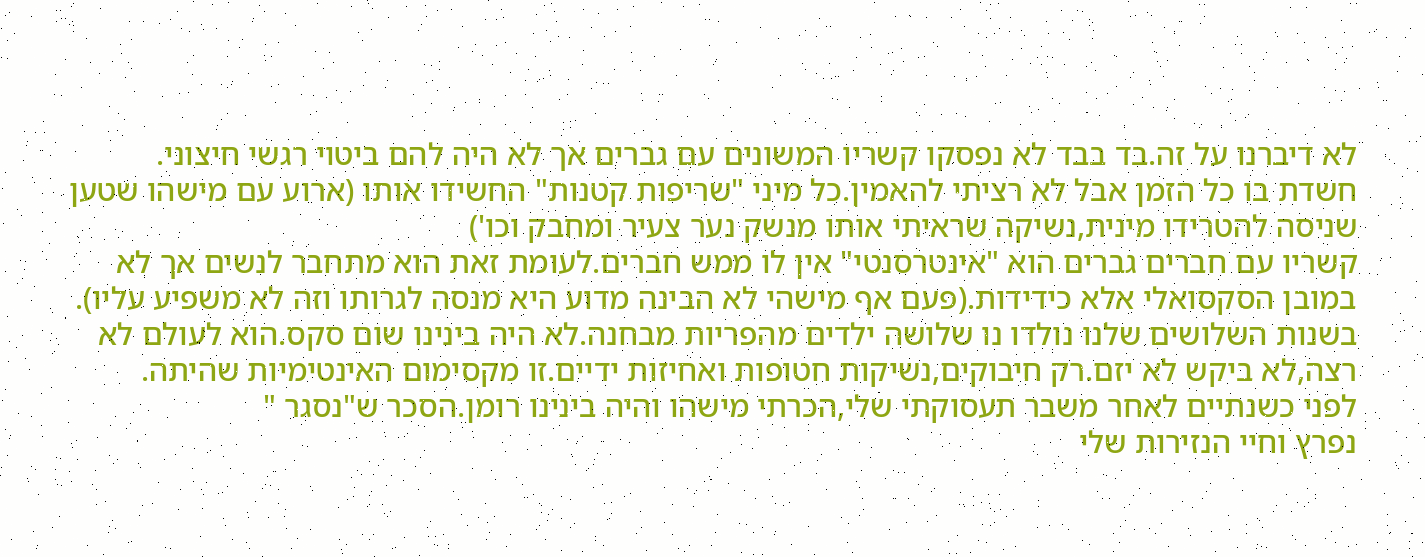לא דיברנו על זה.בד בבד לא נפסקו קשריו המשונים עם גברים אך לא היה להם ביטוי רגשי חיצוני.
חשדת בו כל הזמן אבל לא רציתי להאמין.כל מיני "שריפות קטנות" החשידו אותו (ארוע עם מישהו שטען שניסה להטרידו מינית,נשיקה שראיתי אותו מנשק נער צעיר ומחבק וכו')
קשריו עם חברים גברים הוא "אינטרסנטי" אין לו ממש חברים.לעומת זאת הוא מתחבר לנשים אך לא במובן הסקסואלי אלא כידידות.(פעם אף מישהי לא הבינה מדוע היא מנסה לגרותו וזה לא משפיע עליו).
בשנות השלושים שלנו נולדו נו שלושה ילדים מהפריות מבחנה.לא היה בינינו שום סקס.הוא לעולם לא רצה,לא ביקש לא יזם.רק חיבוקים,נשיקות חטופות ואחיזות ידיים.זו מקסימום האינטימיות שהיתה.
לפני כשנתיים לאחר משבר תעסוקתי שלי,הכרתי מישהו והיה בינינו רומן.הסכר ש"נסגר "
נפרץ וחיי הנזירות שלי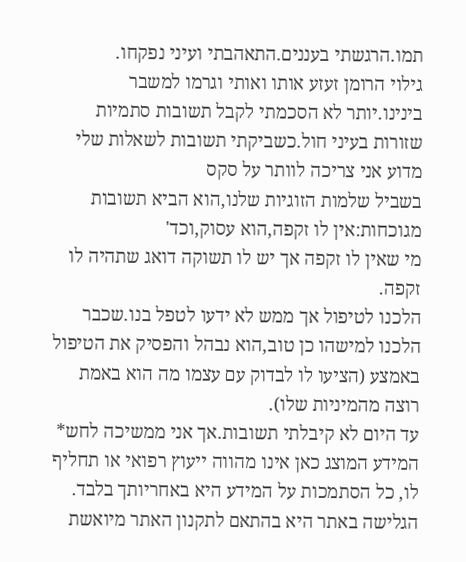תמו.הרגשתי בעננים.התאהבתי ועיני נפקחו.
גילוי הרומן זעזע אותו ואותי וגרמו למשבר בינינו.יותר לא הסכמתי לקבל תשובות סתמיות שזורות בעיני חול.כשביקתי תשובות לשאלות שלי מדוע אני צריכה לוותר על סקס
בשביל שלמות הזוגיות שלנו,הוא הביא תשובות מגוכחות:אין לו זקפה,הוא עסוק,וכד'
מי שאין לו זקפה אך יש לו תשוקה דואג שתהיה לו זקפה.
הלכנו לטיפול אך ממש לא ידעו לטפל בנו.שכבר הלכנו למישהו כן טוב,הוא נבהל והפסיק את הטיפול באמצע (הציעו לו לבדוק עם עצמו מה הוא באמת רוצה מהמיניות שלו).
עד היום לא קיבלתי תשובות.אך אני ממשיכה לחש* המידע המוצג כאן אינו מהווה ייעוץ רפואי או תחליף לו, כל הסתמכות על המידע היא באחריותך בלבד. הגלישה באתר היא בהתאם לתקנון האתר מיואשת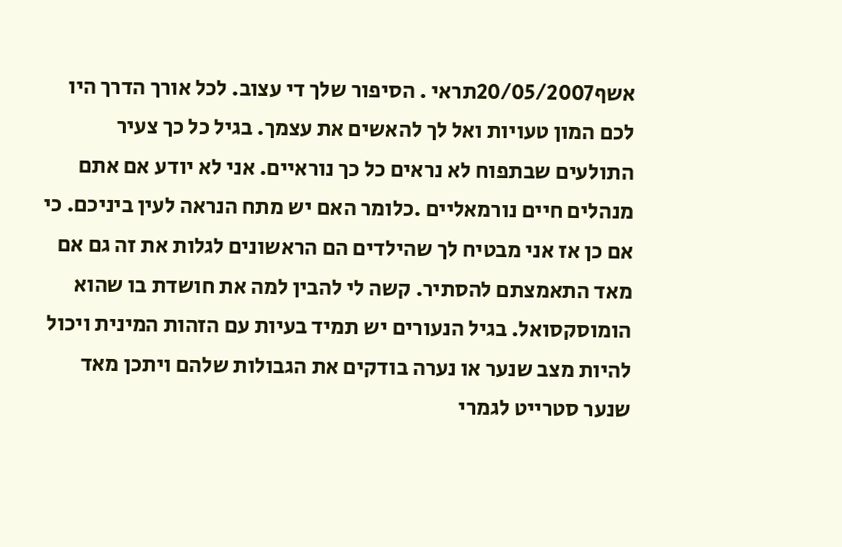אשף20/05/2007תראי . הסיפור שלך די עצוב. לכל אורך הדרך היו לכם המון טעויות ואל לך להאשים את עצמך. בגיל כל כך צעיר התולעים שבתפוח לא נראים כל כך נוראיים. אני לא יודע אם אתם מנהלים חיים נורמאליים .כלומר האם יש מתח הנראה לעין ביניכם. כי אם כן אז אני מבטיח לך שהילדים הם הראשונים לגלות את זה גם אם מאד התאמצתם להסתיר. קשה לי להבין למה את חושדת בו שהוא הומוסקסואל. בגיל הנעורים יש תמיד בעיות עם הזהות המינית ויכול להיות מצב שנער או נערה בודקים את הגבולות שלהם ויתכן מאד שנער סטרייט לגמרי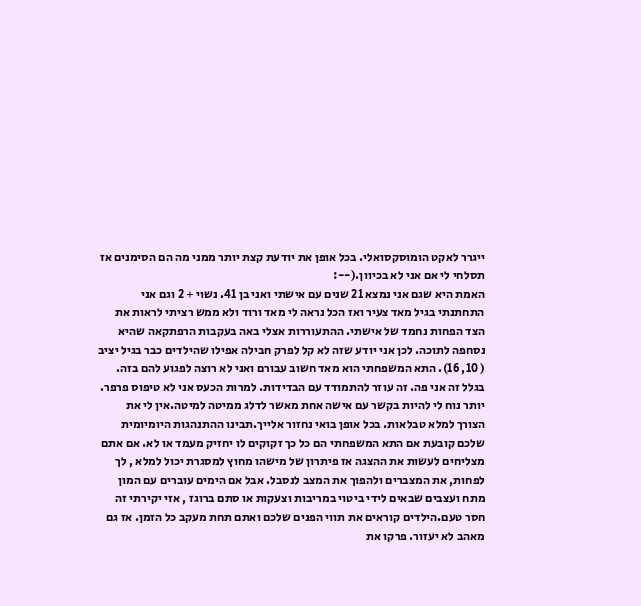ייגרר לאקט הומוסקסואלי. בכל אופן את יודעת קצת יותר ממני מה הם הסימנים אז תסלחי לי אם אני לא בכיוון.(--:
האמת היא שגם אני נמצא 21 שנים עם אישתי ואני בן 41. נשוי + 2 וגם אני התחתנתי בגיל מאד צעיר ואז הכל נראה לי מאד ורוד ולא ממש רציתי לראות את הצד הפחות נחמד של אישתי. ההתעוררות אצלי באה בעקבות הרפתקאה שהיא נסחפה לתוכה. לכן אני יודע שזה לא קל לפרק חבילה אפילו שהילדים כבר בגיל יציב ( 10, 16). התא המשפחתי הוא מאד חשוב עבורם ואני לא רוצה לפגוע להם בזה. בגלל זה אני פה. זה עוזר להתמודד עם הבדידות. למרות הכעס אני לא טיפוס פרפר. יותר נוח לי להיות בקשר עם אישה אחת מאשר לדלג ממיטה למיטה.אין לי את הצורך למלא טבלאות. בכל אופן בואי נחזור אלייך.תבינו ההתנהגות היומיומית שלכם קובעת אם התא המשפחתי הם כל כך זקוקים לו יחזיק מעמד או לא. אם אתם מצליחים לעשות את ההצגה אז פיתרון של מישהו מחוץ למסגרת יכול למלא , לך לפחות, את המצברים ולהפוך את המצב לנסבל. אבל אם הימים עוברים עם המון מתח ועצבים שבאים לידי ביטוי במריבות וצעקות או סתם ברוגז , אזי יקירתי זה חסר טעם.הילדים קוראים את תווי הפנים שלכם ואתם תחת מעקב כל הזמן. אז גם מאהב לא יעזור. פרקו את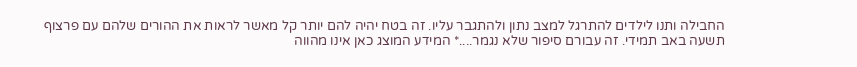החבילה ותנו לילדים להתרגל למצב נתון ולהתגבר עליו. זה בטח יהיה להם יותר קל מאשר לראות את ההורים שלהם עם פרצוף תשעה באב תמידי. זה עבורם סיפור שלא נגמר....* המידע המוצג כאן אינו מהווה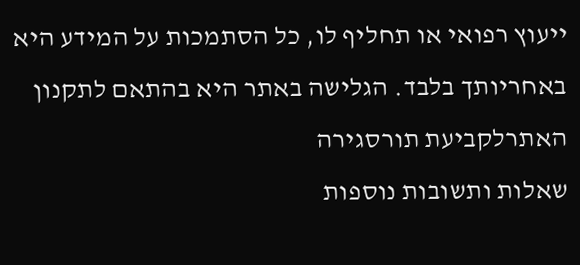ייעוץ רפואי או תחליף לו, כל הסתמכות על המידע היא באחריותך בלבד. הגלישה באתר היא בהתאם לתקנון האתרלקביעת תורסגירה
שאלות ותשובות נוספות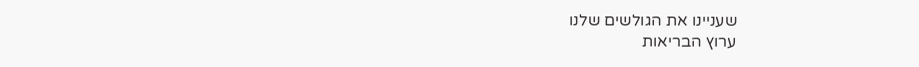שעניינו את הגולשים שלנו
ערוץ הבריאות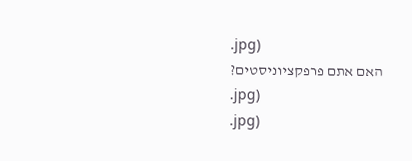.jpg)
האם אתם פרפקציוניסטים?
.jpg)
.jpg)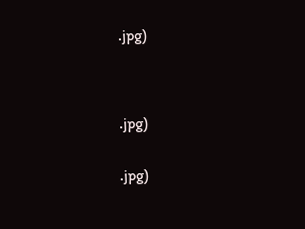.jpg)




.jpg)


.jpg)